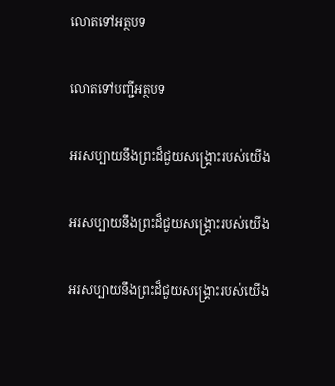លោតទៅអត្ថបទ

លោតទៅបញ្ជីអត្ថបទ

អរសប្បាយនឹងព្រះដ៏ជួយសង្គ្រោះរបស់យើង

អរសប្បាយនឹងព្រះដ៏ជួយសង្គ្រោះរបស់យើង

អរសប្បាយនឹងព្រះដ៏ជួយសង្គ្រោះរបស់យើង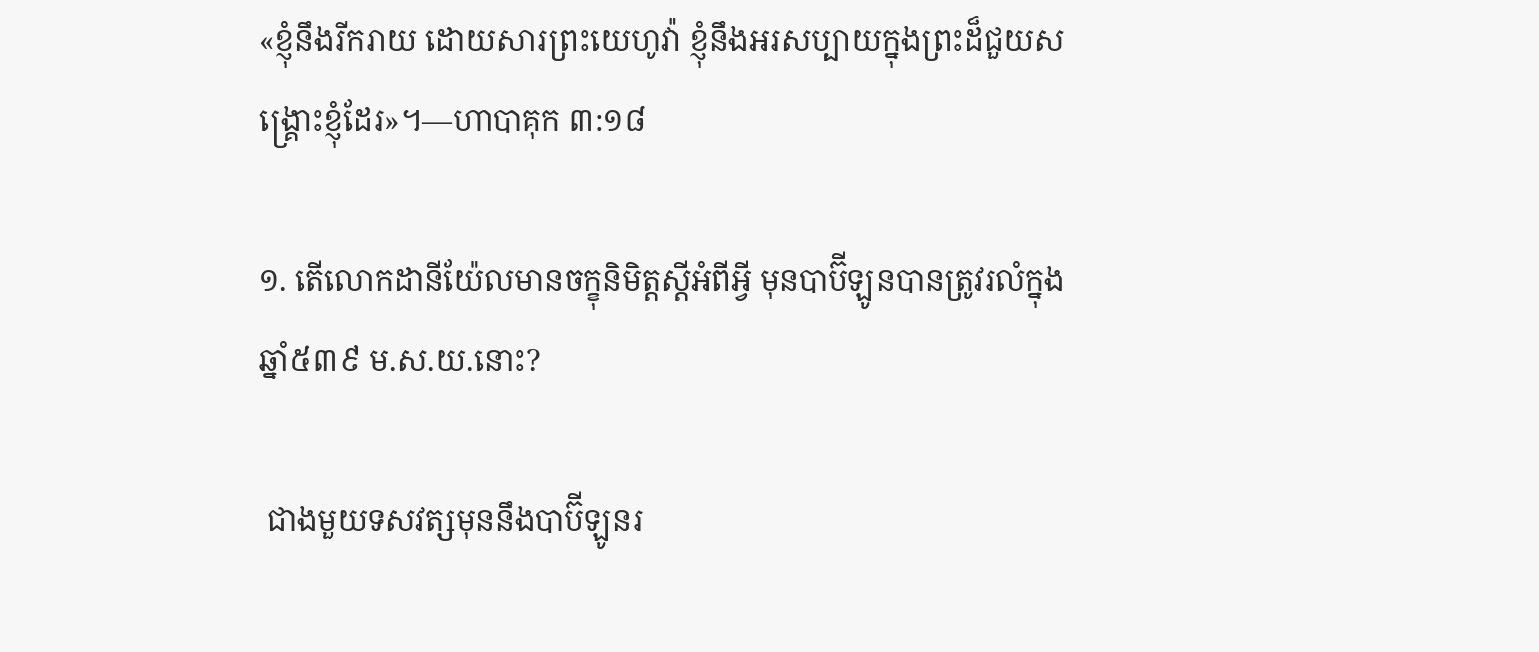«ខ្ញុំនឹងរីករាយ ដោយសារព្រះយេហូវ៉ា ខ្ញុំនឹងអរសប្បាយក្នុងព្រះដ៏ជួយសង្គ្រោះខ្ញុំដែរ»។—ហាបាគុក ៣:១៨

១. តើលោកដានីយ៉ែលមានចក្ខុនិមិត្តស្តីអំពីអ្វី មុនបាប៊ីឡូនបានត្រូវរលំក្នុងឆ្នាំ៥៣៩ ម.ស.យ.នោះ?

 ជាងមួយទសវត្សមុននឹងបាប៊ីឡូនរ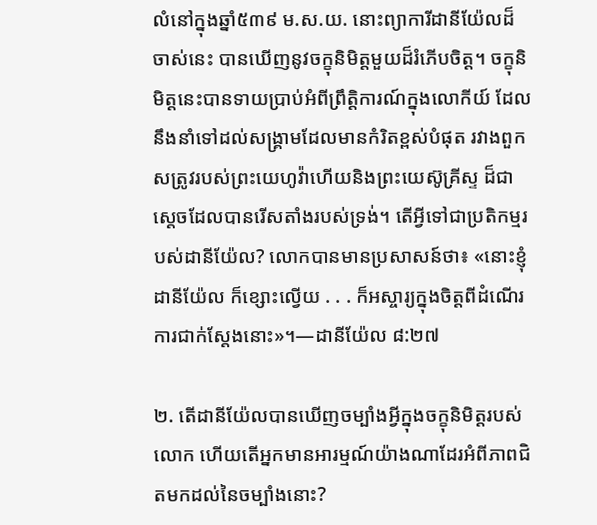លំនៅក្នុងឆ្នាំ៥៣៩ ម.ស.យ. នោះព្យាការីដានីយ៉ែលដ៏ចាស់នេះ បានឃើញនូវចក្ខុនិមិត្តមួយដ៏រំភើបចិត្ត។ ចក្ខុនិមិត្តនេះបានទាយប្រាប់អំពីព្រឹត្ដិការណ៍ក្នុងលោកីយ៍ ដែលនឹងនាំទៅដល់សង្គ្រាមដែលមានកំរិតខ្ពស់បំផុត រវាងពួកសត្រូវរបស់ព្រះយេហូវ៉ាហើយនិងព្រះយេស៊ូគ្រីស្ទ ដ៏ជាស្តេចដែលបានរើសតាំងរបស់ទ្រង់។ តើអ្វីទៅជាប្រតិកម្មរបស់ដានីយ៉ែល? លោកបានមានប្រសាសន៍ថា៖ «នោះខ្ញុំដានីយ៉ែល ក៏ខ្សោះល្វើយ . . . ក៏អស្ចារ្យក្នុងចិត្តពីដំណើរការជាក់ស្តែងនោះ»។—ដានីយ៉ែល ៨:២៧

២. តើដានីយ៉ែលបានឃើញចម្បាំងអ្វីក្នុងចក្ខុនិមិត្តរបស់លោក ហើយតើអ្នកមានអារម្មណ៍យ៉ាងណាដែរអំពីភាពជិតមកដល់នៃចម្បាំងនោះ?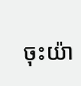ចុះយ៉ា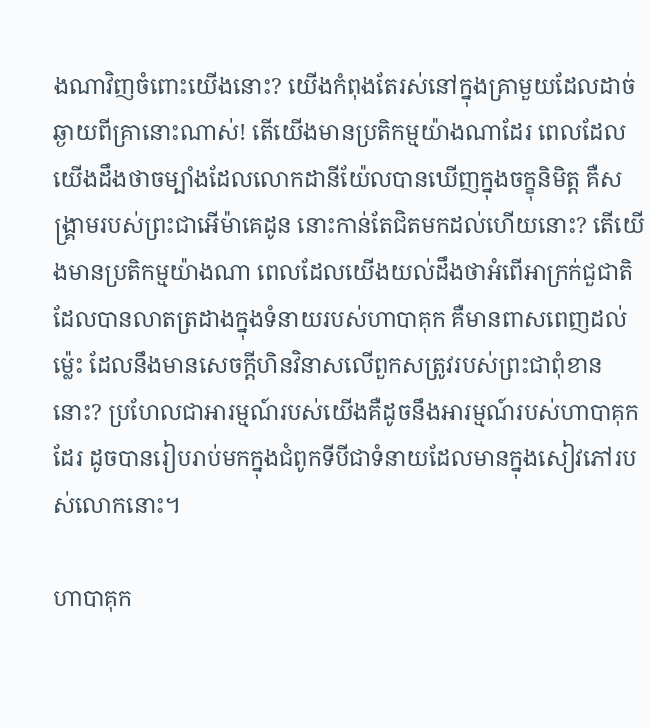ងណាវិញចំពោះយើងនោះ? យើងកំពុងតែរស់នៅក្នុងគ្រាមួយដែលដាច់ឆ្ងាយពីគ្រានោះណាស់! តើយើងមានប្រតិកម្មយ៉ាងណាដែរ ពេលដែលយើងដឹងថាចម្បាំងដែលលោកដានីយ៉ែលបានឃើញក្នុងចក្ខុនិមិត្ត គឺសង្គ្រាមរបស់ព្រះជាអើម៉ាគេដូន នោះកាន់តែជិតមកដល់ហើយនោះ? តើយើងមានប្រតិកម្មយ៉ាងណា ពេលដែលយើងយល់ដឹងថាអំពើអាក្រក់ជួជាតិ ដែលបានលាតត្រដាងក្នុងទំនាយរបស់ហាបាគុក គឺមានពាសពេញដល់ម្ល៉េះ ដែលនឹងមានសេចក្ដីហិនវិនាសលើពួកសត្រូវរបស់ព្រះជាពុំខាននោះ? ប្រហែលជាអារម្មណ៍របស់យើងគឺដូចនឹងអារម្មណ៍របស់ហាបាគុកដែរ ដូចបានរៀបរាប់មកក្នុងជំពូកទីបីជាទំនាយដែលមានក្នុងសៀវភៅរបស់លោកនោះ។

ហាបាគុក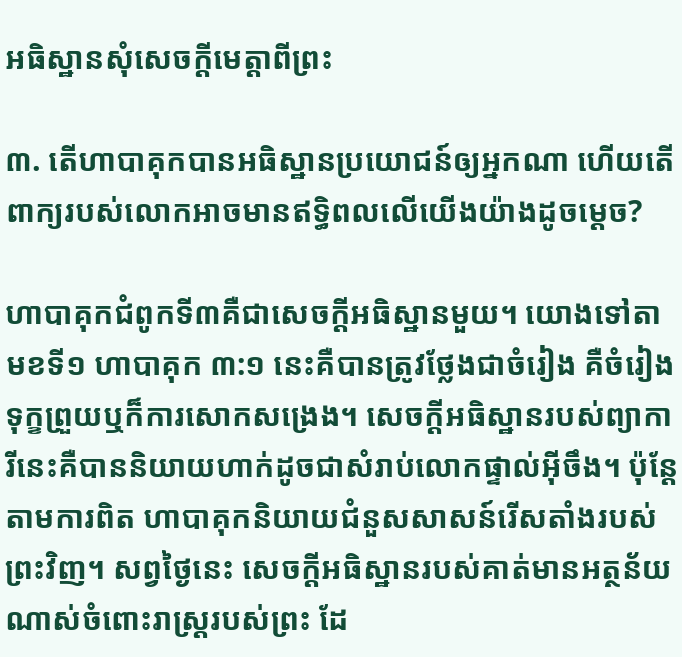អធិស្ឋានសុំសេចក្ដីមេត្ដាពីព្រះ

៣. តើហាបាគុកបានអធិស្ឋានប្រយោជន៍ឲ្យអ្នកណា ហើយតើពាក្យរបស់លោកអាចមានឥទ្ធិពលលើយើងយ៉ាងដូចម្ដេច?

ហាបាគុកជំពូកទី៣គឺជាសេចក្ដីអធិស្ឋានមួយ។ យោងទៅតាមខទី១ ហាបាគុក ៣:១ នេះគឺបានត្រូវថ្លែងជាចំរៀង គឺចំរៀងទុក្ខព្រួយឬក៏ការសោកសង្រេង។ សេចក្ដីអធិស្ឋានរបស់ព្យាការីនេះគឺបាននិយាយហាក់ដូចជាសំរាប់លោកផ្ទាល់អ៊ីចឹង។ ប៉ុន្តែ តាមការពិត ហាបាគុកនិយាយជំនួសសាសន៍រើសតាំងរបស់ព្រះវិញ។ សព្វថ្ងៃនេះ សេចក្ដីអធិស្ឋានរបស់គាត់មានអត្ថន័យណាស់ចំពោះរាស្ត្ររបស់ព្រះ ដែ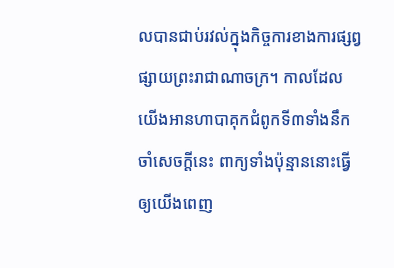លបានជាប់រវល់ក្នុងកិច្ចការខាងការផ្សព្វផ្សាយព្រះរាជាណាចក្រ។ កាលដែលយើងអានហាបាគុកជំពូកទី៣ទាំងនឹកចាំសេចក្ដីនេះ ពាក្យទាំងប៉ុន្មាននោះធ្វើឲ្យយើងពេញ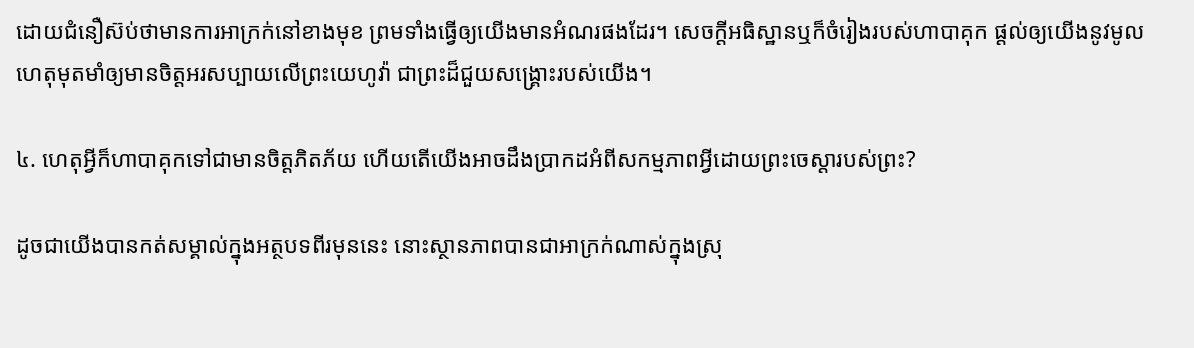ដោយជំនឿស៊ប់ថាមានការអាក្រក់នៅខាងមុខ ព្រមទាំងធ្វើឲ្យយើងមានអំណរផងដែរ។ សេចក្ដីអធិស្ឋានឬក៏ចំរៀងរបស់ហាបាគុក ផ្ដល់ឲ្យយើងនូវមូលហេតុមុតមាំឲ្យមានចិត្តអរសប្បាយលើព្រះយេហូវ៉ា ជាព្រះដ៏ជួយសង្គ្រោះរបស់យើង។

៤. ហេតុអ្វីក៏ហាបាគុកទៅជាមានចិត្តភិតភ័យ ហើយតើយើងអាចដឹងប្រាកដអំពីសកម្មភាពអ្វីដោយព្រះចេស្ដារបស់ព្រះ?

ដូចជាយើងបានកត់សម្គាល់ក្នុងអត្ថបទពីរមុននេះ នោះស្ថានភាពបានជាអាក្រក់ណាស់ក្នុងស្រុ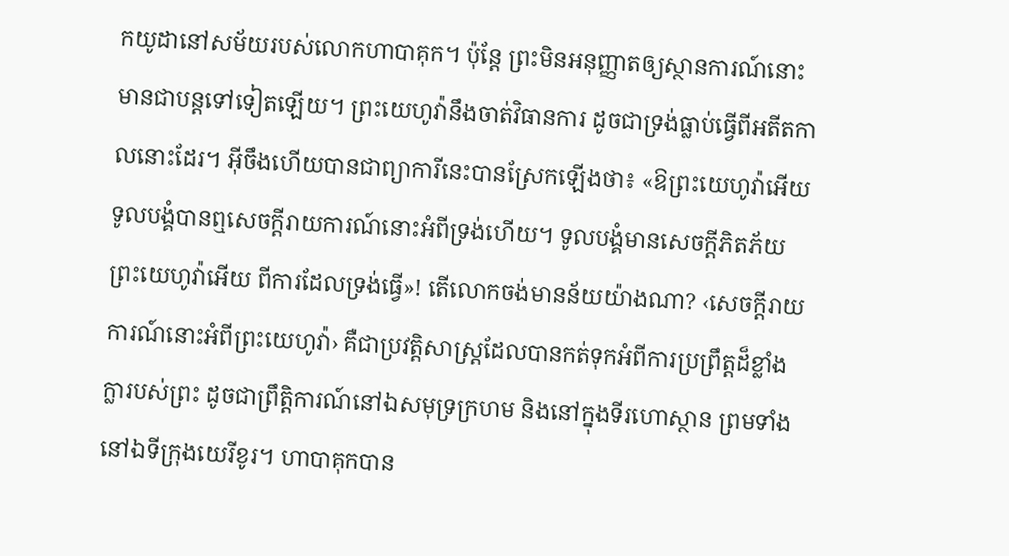កយូដានៅសម័យរបស់លោកហាបាគុក។ ប៉ុន្តែ ព្រះមិនអនុញ្ញាតឲ្យស្ថានការណ៍នោះមានជាបន្តទៅទៀតឡើយ។ ព្រះយេហូវ៉ានឹងចាត់វិធានការ ដូចជាទ្រង់ធ្លាប់ធ្វើពីអតីតកាលនោះដែរ។ អ៊ីចឹងហើយបានជាព្យាការីនេះបានស្រែកឡើងថា៖ «ឱព្រះយេហូវ៉ាអើយ ទូលបង្គំបានឮសេចក្ដីរាយការណ៍នោះអំពីទ្រង់ហើយ។ ទូលបង្គំមានសេចក្ដីភិតភ័យ ព្រះយេហូវ៉ាអើយ ពីការដែលទ្រង់ធ្វើ»! តើលោកចង់មានន័យយ៉ាងណា? ‹សេចក្ដីរាយការណ៍នោះអំពីព្រះយេហូវ៉ា› គឺជាប្រវត្ដិសាស្ត្រដែលបានកត់ទុកអំពីការប្រព្រឹត្តដ៏ខ្លាំងក្លារបស់ព្រះ ដូចជាព្រឹត្ដិការណ៍នៅឯសមុទ្រក្រហម និងនៅក្នុងទីរហោស្ថាន ព្រមទាំងនៅឯទីក្រុងយេរីខូរ។ ហាបាគុកបាន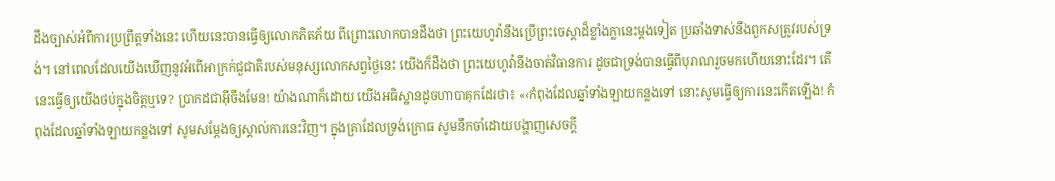ដឹងច្បាស់អំពីការប្រព្រឹត្តទាំងនេះ ហើយនេះបានធ្វើឲ្យលោកភិតភ័យ ពីព្រោះលោកបានដឹងថា ព្រះយេហូវ៉ានឹងប្រើព្រះចេស្ដាដ៏ខ្លាំងក្លានេះម្ដងទៀត ប្រឆាំងទាស់នឹងពួកសត្រូវរបស់ទ្រង់។ នៅពេលដែលយើងឃើញនូវអំពើអាក្រក់ជួជាតិរបស់មនុស្សលោកសព្វថ្ងៃនេះ យើងក៏ដឹងថា ព្រះយេហូវ៉ានឹងចាត់វិធានការ ដូចជាទ្រង់បានធ្វើពីបុរាណរួចមកហើយនោះដែរ។ តើនេះធ្វើឲ្យយើងថប់ក្នុងចិត្តឬទេ? ប្រាកដជាអ៊ីចឹងមែន! យ៉ាងណាក៏ដោយ យើងអធិស្ឋានដូចហាបាគុកដែរថា៖ «‹កំពុងដែលឆ្នាំទាំងឡាយកន្លងទៅ នោះសូមធ្វើឲ្យការនេះកើតឡើង! កំពុងដែលឆ្នាំទាំងឡាយកន្លងទៅ សូមសម្ដែងឲ្យស្គាល់ការនេះវិញ។ ក្នុងគ្រាដែលទ្រង់ក្រោធ សូមនឹកចាំដោយបង្ហាញសេចក្ដី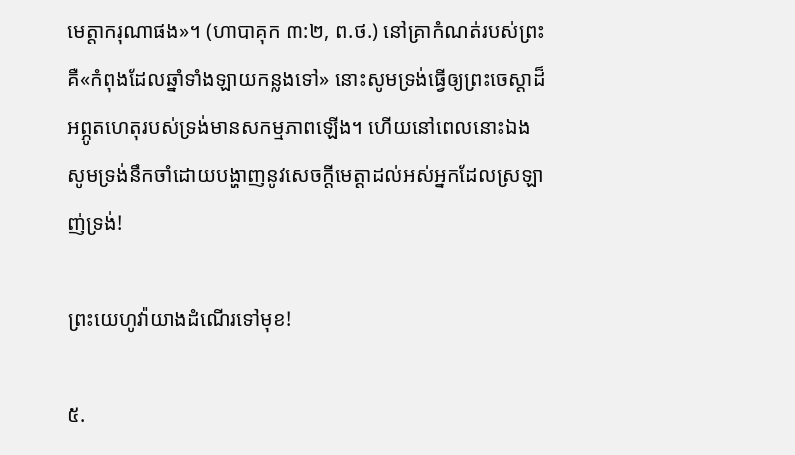មេត្ដាករុណាផង»។ (ហាបាគុក ៣:២, ព.ថ.) នៅគ្រាកំណត់របស់ព្រះ គឺ«កំពុងដែលឆ្នាំទាំងឡាយកន្លងទៅ» នោះសូមទ្រង់ធ្វើឲ្យព្រះចេស្ដាដ៏អព្ភូតហេតុរបស់ទ្រង់មានសកម្មភាពឡើង។ ហើយនៅពេលនោះឯង សូមទ្រង់នឹកចាំដោយបង្ហាញនូវសេចក្ដីមេត្ដាដល់អស់អ្នកដែលស្រឡាញ់ទ្រង់!

ព្រះយេហូវ៉ាយាងដំណើរទៅមុខ!

៥.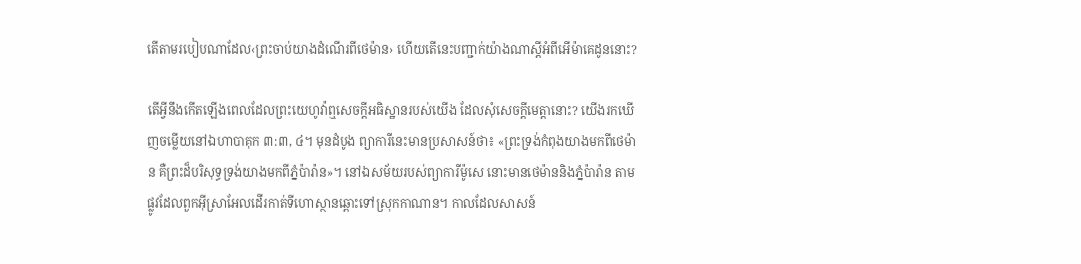តើតាមរបៀបណាដែល‹ព្រះចាប់យាងដំណើរពីថេម៉ាន› ហើយតើនេះបញ្ជាក់យ៉ាងណាស្តីអំពីអើម៉ាគេដូននោះ?

តើអ្វីនឹងកើតឡើងពេលដែលព្រះយេហូវ៉ាឮសេចក្ដីអធិស្ឋានរបស់យើង ដែលសុំសេចក្ដីមេត្ដានោះ? យើងរកឃើញចម្លើយនៅឯហាបាគុក ៣:៣, ៤។ មុនដំបូង ព្យាការីនេះមានប្រសាសន៍ថា៖ «ព្រះទ្រង់កំពុងយាងមកពីថេម៉ាន គឺព្រះដ៏បរិសុទ្ធទ្រង់យាងមកពីភ្នំប៉ារ៉ាន»។ នៅឯសម័យរបស់ព្យាការីម៉ូសេ នោះមានថេម៉ាននិងភ្នំប៉ារ៉ាន តាមផ្លូវដែលពួកអ៊ីស្រាអែលដើរកាត់ទីហោស្ថានឆ្ពោះទៅស្រុកកាណាន។ កាលដែលសាសន៍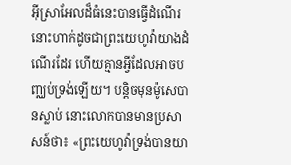អ៊ីស្រាអែលដ៏ធំនេះបានធ្វើដំណើរ នោះហាក់ដូចជាព្រះយេហូវ៉ាយាងដំណើរដែរ ហើយគ្មានអ្វីដែលអាចបញ្ឈប់ទ្រង់ឡើយ។ បន្ដិចមុនម៉ូសេបានស្លាប់ នោះលោកបានមានប្រសាសន៍ថា៖ «ព្រះយេហូវ៉ាទ្រង់បានយា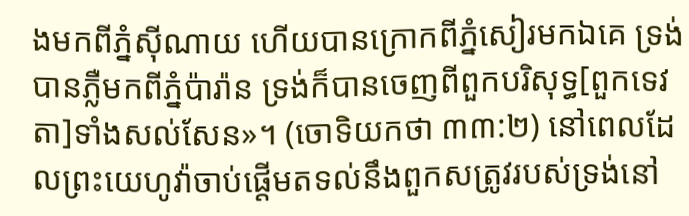ងមកពីភ្នំស៊ីណាយ ហើយបានក្រោកពីភ្នំសៀរមកឯគេ ទ្រង់បានភ្លឺមកពីភ្នំប៉ារ៉ាន ទ្រង់ក៏បានចេញពីពួកបរិសុទ្ធ[ពួកទេវតា]ទាំងសល់សែន»។ (ចោទិយកថា ៣៣:២) នៅពេលដែលព្រះយេហូវ៉ាចាប់ផ្ដើមតទល់នឹងពួកសត្រូវរបស់ទ្រង់នៅ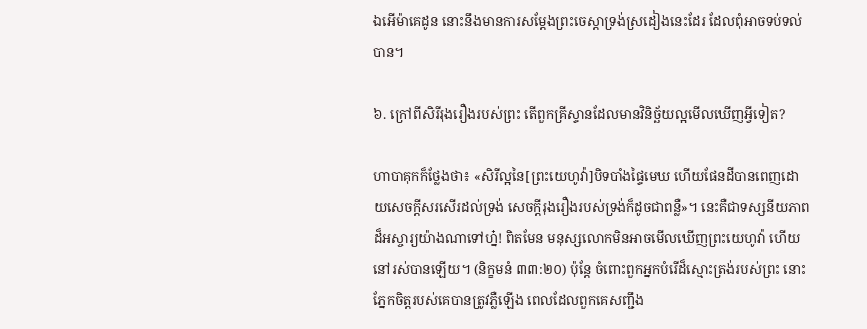ឯអើម៉ាគេដូន នោះនឹងមានការសម្ដែងព្រះចេស្ដាទ្រង់ស្រដៀងនេះដែរ ដែលពុំអាចទប់ទល់បាន។

៦. ក្រៅពីសិរីរុងរឿងរបស់ព្រះ តើពួកគ្រីស្ទានដែលមានវិនិច្ឆ័យល្អមើលឃើញអ្វីទៀត?

ហាបាគុកក៏ថ្លែងថា៖ «សិរីល្អនៃ[ព្រះយេហូវ៉ា]បិទបាំងផ្ទៃមេឃ ហើយផែនដីបានពេញដោយសេចក្ដីសរសើរដល់ទ្រង់ សេចក្ដីរុងរឿងរបស់ទ្រង់ក៏ដូចជាពន្លឺ»។ នេះគឺជាទស្សនីយភាពដ៏អស្ចារ្យយ៉ាងណាទៅហ្ន៎! ពិតមែន មនុស្សលោកមិនអាចមើលឃើញព្រះយេហូវ៉ា ហើយនៅរស់បានឡើយ។ (និក្ខមនំ ៣៣:២០) ប៉ុន្តែ ចំពោះពួកអ្នកបំរើដ៏ស្មោះត្រង់របស់ព្រះ នោះភ្នែកចិត្តរបស់គេបានត្រូវភ្លឺឡើង ពេលដែលពួកគេសញ្ជឹង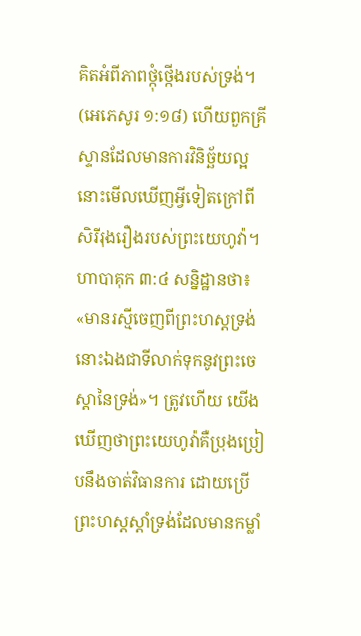គិតអំពីភាពថ្កុំថ្កើងរបស់ទ្រង់។ (អេភេសូរ ១:១៨) ហើយពួកគ្រីស្ទានដែលមានការវិនិច្ឆ័យល្អ នោះមើលឃើញអ្វីទៀតក្រៅពីសិរីរុងរឿងរបស់ព្រះយេហូវ៉ា។ ហាបាគុក ៣:៤ សន្និដ្ឋានថា៖ «មានរស្មីចេញពីព្រះហស្តទ្រង់ នោះឯងជាទីលាក់ទុកនូវព្រះចេស្ដានៃទ្រង់»។ ត្រូវហើយ យើងឃើញថាព្រះយេហូវ៉ាគឺប្រុងប្រៀបនឹងចាត់វិធានការ ដោយប្រើព្រះហស្តស្ដាំទ្រង់ដែលមានកម្លាំ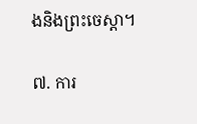ងនិងព្រះចេស្ដា។

៧. ការ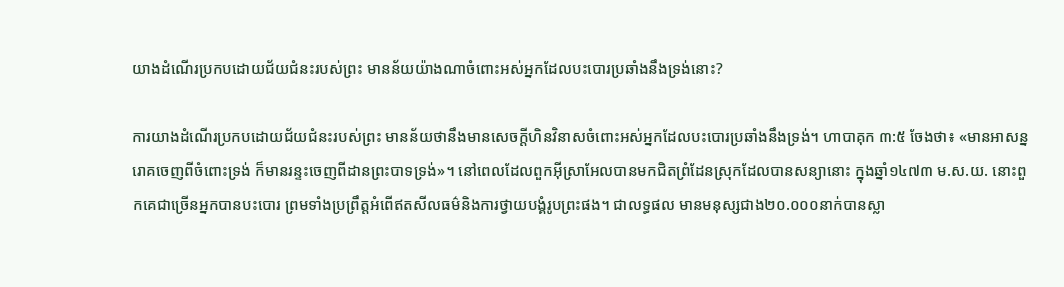យាងដំណើរប្រកបដោយជ័យជំនះរបស់ព្រះ មានន័យយ៉ាងណាចំពោះអស់អ្នកដែលបះបោរប្រឆាំងនឹងទ្រង់នោះ?

ការយាងដំណើរប្រកបដោយជ័យជំនះរបស់ព្រះ មានន័យថានឹងមានសេចក្ដីហិនវិនាសចំពោះអស់អ្នកដែលបះបោរប្រឆាំងនឹងទ្រង់។ ហាបាគុក ៣:៥ ចែងថា៖ «មានអាសន្នរោគចេញពីចំពោះទ្រង់ ក៏មានរន្ទះចេញពីដានព្រះបាទទ្រង់»។ នៅពេលដែលពួកអ៊ីស្រាអែលបានមកជិតព្រំដែនស្រុកដែលបានសន្យានោះ ក្នុងឆ្នាំ១៤៧៣ ម.ស.យ. នោះពួកគេជាច្រើនអ្នកបានបះបោរ ព្រមទាំងប្រព្រឹត្តអំពើឥតសីលធម៌និងការថ្វាយបង្គំរូបព្រះផង។ ជាលទ្ធផល មានមនុស្សជាង២០.០០០នាក់បានស្លា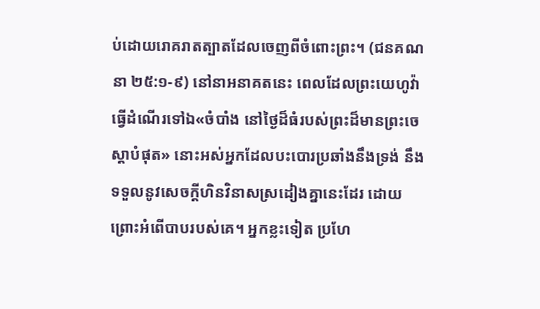ប់ដោយរោគរាតត្បាតដែលចេញពីចំពោះព្រះ។ (ជនគណនា ២៥:១-៩) នៅនាអនាគតនេះ ពេលដែលព្រះយេហូវ៉ាធ្វើដំណើរទៅឯ«ចំបាំង នៅថ្ងៃដ៏ធំរបស់ព្រះដ៏មានព្រះចេស្ដាបំផុត» នោះអស់អ្នកដែលបះបោរប្រឆាំងនឹងទ្រង់ នឹងទទួលនូវសេចក្ដីហិនវិនាសស្រដៀងគ្នានេះដែរ ដោយព្រោះអំពើបាបរបស់គេ។ អ្នកខ្លះទៀត ប្រហែ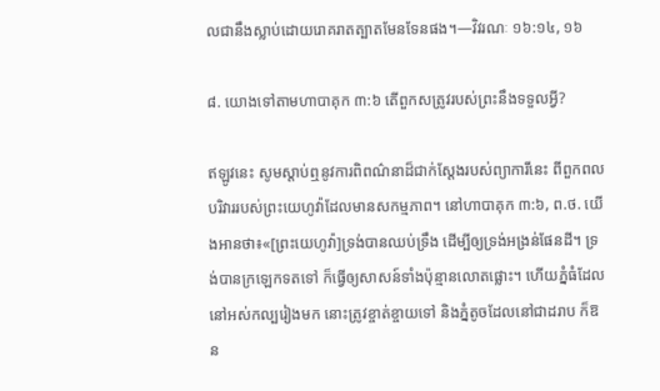លជានឹងស្លាប់ដោយរោគរាតត្បាតមែនទែនផង។—វិវរណៈ ១៦:១៤, ១៦

៨. យោងទៅតាមហាបាគុក ៣:៦ តើពួកសត្រូវរបស់ព្រះនឹងទទួលអ្វី?

ឥឡូវនេះ សូមស្ដាប់ឮនូវការពិពណ៌នាដ៏ជាក់ស្តែងរបស់ព្យាការីនេះ ពីពួកពលបរិវាររបស់ព្រះយេហូវ៉ាដែលមានសកម្មភាព។ នៅហាបាគុក ៣:៦, ព.ថ. យើងអានថា៖«[ព្រះយេហូវ៉ា]ទ្រង់បានឈប់ទ្រឹង ដើម្បីឲ្យទ្រង់អង្រន់ផែនដី។ ទ្រង់បានក្រឡេកទតទៅ ក៏ធ្វើឲ្យសាសន៍ទាំងប៉ុន្មានលោតផ្លោះ។ ហើយភ្នំធំដែលនៅអស់កល្បរៀងមក នោះត្រូវខ្ចាត់ខ្ចាយទៅ និងភ្នំតូចដែលនៅជាដរាប ក៏ឱន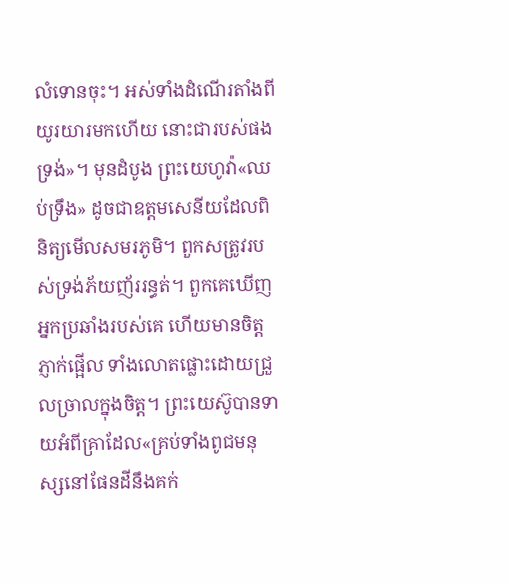លំទោនចុះ។ អស់ទាំងដំណើរតាំងពីយូរយារមកហើយ នោះជារបស់ផងទ្រង់»។ មុនដំបូង ព្រះយេហូវ៉ា«ឈប់ទ្រឹង» ដូចជាឧត្តមសេនីយដែលពិនិត្យមើលសមរភូមិ។ ពួកសត្រូវរបស់ទ្រង់ភ័យញ័ររន្ធត់។ ពួកគេឃើញអ្នកប្រឆាំងរបស់គេ ហើយមានចិត្តភ្ញាក់ផ្អើល ទាំងលោតផ្លោះដោយជ្រួលច្រាលក្នុងចិត្ត។ ព្រះយេស៊ូបានទាយអំពីគ្រាដែល«គ្រប់ទាំងពូជមនុស្សនៅផែនដីនឹងគក់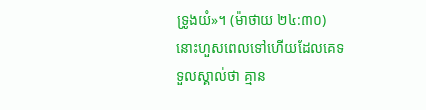ទ្រូងយំ»។ (ម៉ាថាយ ២៤:៣០) នោះហួសពេលទៅហើយដែលគេទទួលស្គាល់ថា គ្មាន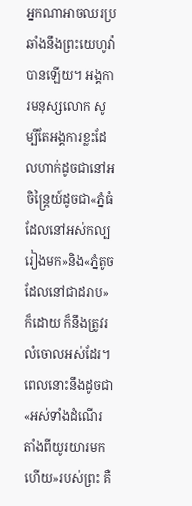អ្នកណាអាចឈរប្រឆាំងនឹងព្រះយេហូវ៉ាបានឡើយ។ អង្គការមនុស្សលោក សូម្បីតែអង្គការខ្លះដែលហាក់ដូចជានៅអចិន្ត្រៃយ៍ដូចជា«ភ្នំធំដែលនៅអស់កល្បរៀងមក»និង«ភ្នំតូចដែលនៅជាដរាប»ក៏ដោយ ក៏នឹងត្រូវរលំចោលអស់ដែរ។ ពេលនោះនឹងដូចជា«អស់ទាំងដំណើរតាំងពីយូរយារមកហើយ»របស់ព្រះ គឺ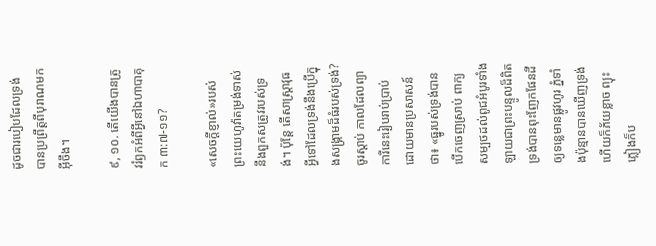ដូចជារបៀបដែលទ្រង់បានប្រព្រឹត្តពីបុរាណមកអ៊ីចឹង។

៩, ១០. តើយើងបានត្រូវរំឭកអំពីអ្វីនៅឯហាបាគុក ៣:៧-១១?

«សេចក្ដីខ្ញាល់»របស់ព្រះយេហូវ៉ាតម្រង់ទាស់នឹងពួកសត្រូវរបស់ទ្រង់។ ប៉ុន្តែ តើសាស្ដ្រាវុធអ្វីទៅដែលទ្រង់នឹងប្រើក្នុងសង្គ្រាមដ៏ធំរបស់ទ្រង់? ចូរស្ដាប់ កាលដែលព្យាការីនេះរៀបរាប់ប្រាប់ ដោយមានប្រសាសន៍ថា៖ «ធ្នូរបស់ទ្រង់បានបើកចេញស្រាប់ ពាក្យសម្បថដល់ពូជអំបូរទាំងឡាយជាព្រះបន្ទូលដ៏ពិត ទ្រង់បានពុះញែកផែនដីឲ្យទន្លេមានផ្លូវហូរ ភ្នំទាំងប៉ុន្មានបានឃើញទ្រង់ ហើយក៏ភ័យខ្លាច ព្យុះភ្លៀងក៏ប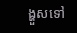ង្ហួសទៅ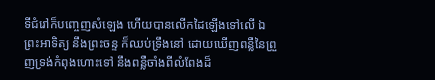ទីជំរៅក៏បញ្ចេញសំឡេង ហើយបានលើកដៃឡើងទៅលើ ឯព្រះអាទិត្យ នឹងព្រះចន្ទ ក៏ឈប់ទ្រឹងនៅ ដោយឃើញពន្លឺនៃព្រួញទ្រង់កំពុងហោះទៅ នឹងពន្លឺចាំងពីលំពែងដ៏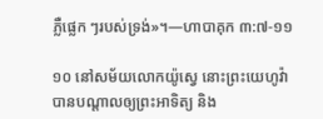ភ្លឺផ្លេក ៗរបស់ទ្រង់»។—ហាបាគុក ៣:៧-១១

១០ នៅសម័យលោកយ៉ូស្វេ នោះព្រះយេហូវ៉ាបានបណ្ដាលឲ្យព្រះអាទិត្យ និង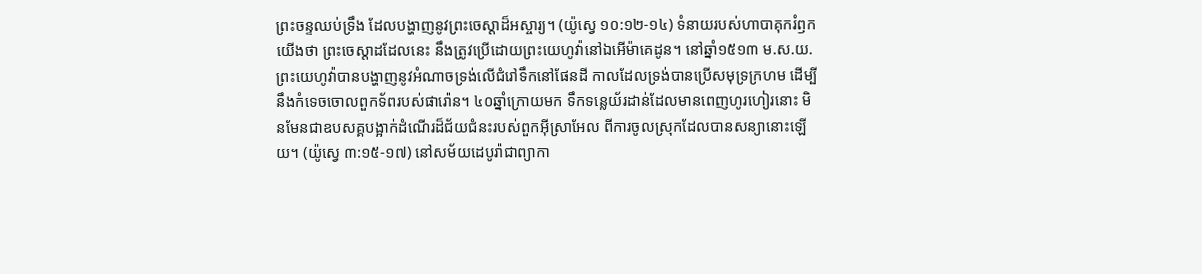ព្រះចន្ទឈប់ទ្រឹង ដែលបង្ហាញនូវព្រះចេស្ដាដ៏អស្ចារ្យ។ (យ៉ូស្វេ ១០:១២-១៤) ទំនាយរបស់ហាបាគុករំឭកយើងថា ព្រះចេស្ដាដដែលនេះ នឹងត្រូវប្រើដោយព្រះយេហូវ៉ានៅឯអើម៉ាគេដូន។ នៅឆ្នាំ១៥១៣ ម.ស.យ. ព្រះយេហូវ៉ាបានបង្ហាញនូវអំណាចទ្រង់លើជំរៅទឹកនៅផែនដី កាលដែលទ្រង់បានប្រើសមុទ្រក្រហម ដើម្បីនឹងកំទេចចោលពួកទ័ពរបស់ផារ៉ោន។ ៤០ឆ្នាំក្រោយមក ទឹកទន្លេយ័រដាន់ដែលមានពេញហូរហៀរនោះ មិនមែនជាឧបសគ្គបង្អាក់ដំណើរដ៏ជ័យជំនះរបស់ពួកអ៊ីស្រាអែល ពីការចូលស្រុកដែលបានសន្យានោះឡើយ។ (យ៉ូស្វេ ៣:១៥-១៧) នៅសម័យដេបូរ៉ាជាព្យាកា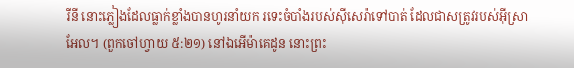រីនី នោះភ្លៀងដែលធ្លាក់ខ្លាំងបានហូរនាំយក រទេះចំបាំងរបស់ស៊ីសេរ៉ាទៅបាត់ ដែលជាសត្រូវរបស់អ៊ីស្រាអែល។ (ពួកចៅហ្វាយ ៥:២១) នៅឯអើម៉ាគេដូន នោះព្រះ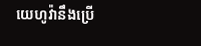យេហូវ៉ានឹងប្រើ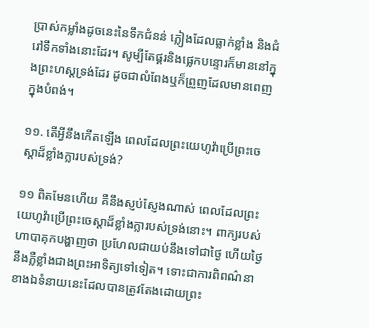ប្រាស់កម្លាំងដូចនេះនៃទឹកជំនន់ ភ្លៀងដែលធ្លាក់ខ្លាំង និងជំរៅទឹកទាំងនោះដែរ។ សូម្បីតែផ្គរនិងផ្លេកបន្ទោរក៏មាននៅក្នុងព្រះហស្តទ្រង់ដែរ ដូចជាលំពែងឬក៏ព្រួញដែលមានពេញក្នុងបំពង់។

១១. តើអ្វីនឹងកើតឡើង ពេលដែលព្រះយេហូវ៉ាប្រើព្រះចេស្ដាដ៏ខ្លាំងក្លារបស់ទ្រង់?

១១ ពិតមែនហើយ គឺនឹងស្ញប់ស្ញែងណាស់ ពេលដែលព្រះយេហូវ៉ាប្រើព្រះចេស្ដាដ៏ខ្លាំងក្លារបស់ទ្រង់នោះ។ ពាក្យរបស់ហាបាគុកបង្ហាញថា ប្រហែលជាយប់នឹងទៅជាថ្ងៃ ហើយថ្ងៃនឹងភ្លឺខ្លាំងជាងព្រះអាទិត្យទៅទៀត។ ទោះជាការពិពណ៌នាខាងឯទំនាយនេះដែលបានត្រូវតែងដោយព្រះ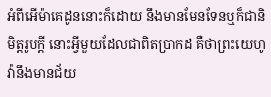អំពីអើម៉ាគេដូននោះក៏ដោយ នឹងមានមែនទែនឬក៏ជានិមិត្តរូបក្ដី នោះអ្វីមួយដែលជាពិតប្រាកដ គឺថាព្រះយេហូវ៉ានឹងមានជ័យ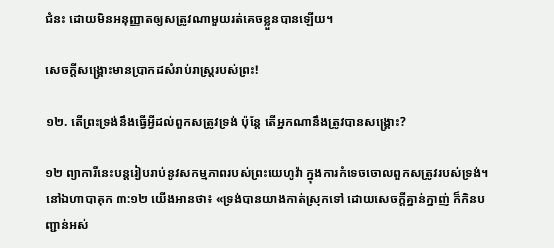ជំនះ ដោយមិនអនុញ្ញាតឲ្យសត្រូវណាមួយរត់គេចខ្លួនបានឡើយ។

សេចក្ដីសង្គ្រោះមានប្រាកដសំរាប់រាស្ត្ររបស់ព្រះ!

១២. តើព្រះទ្រង់នឹងធ្វើអ្វីដល់ពួកសត្រូវទ្រង់ ប៉ុន្តែ តើអ្នកណានឹងត្រូវបានសង្គ្រោះ?

១២ ព្យាការីនេះបន្តរៀបរាប់នូវសកម្មភាពរបស់ព្រះយេហូវ៉ា ក្នុងការកំទេចចោលពួកសត្រូវរបស់ទ្រង់។ នៅឯហាបាគុក ៣:១២ យើងអានថា៖ «ទ្រង់បានយាងកាត់ស្រុកទៅ ដោយសេចក្ដីគ្នាន់ក្នាញ់ ក៏កិនបញ្ជាន់អស់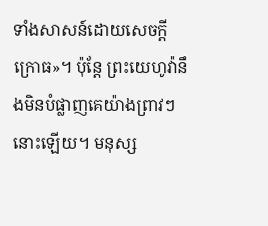ទាំងសាសន៍ដោយសេចក្ដីក្រោធ»។ ប៉ុន្តែ ព្រះយេហូវ៉ានឹងមិនបំផ្លាញគេយ៉ាងព្រាវៗនោះឡើយ។ មនុស្ស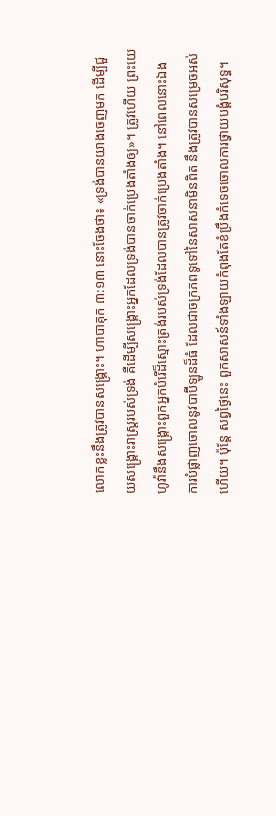លោកខ្លះនឹងត្រូវបានសង្គ្រោះ។ ហាបាគុក ៣:១៣ នោះចែងថា៖ «ទ្រង់បានយាងចេញមក ដើម្បីជួយសង្គ្រោះរាស្ត្ររបស់ទ្រង់ គឺដើម្បីសង្គ្រោះអ្នកដែលទ្រង់បានចាក់ប្រេងតាំងឲ្យ»។ ត្រូវហើយ ព្រះយេហូវ៉ានឹងសង្គ្រោះពួកអ្នកបំរើដ៏ស្មោះត្រង់របស់ទ្រង់ដែលបានត្រូវចាក់ប្រេងតាំង។ នៅពេលនោះឯង ការបំផ្លាញចោលនូវបាប៊ីឡូនដ៏ធំ ដែលជាចក្រភពទូទៅនៃសាសនាមិនពិត នឹងត្រូវបានសម្រេចអស់ហើយ។ ប៉ុន្តែ សព្វថ្ងៃនេះ ពួកសាសន៍ទាំងឡាយកំពុងតែខំប្រឹងកំទេចចោលការថ្វាយបង្គំបរិសុទ្ធ។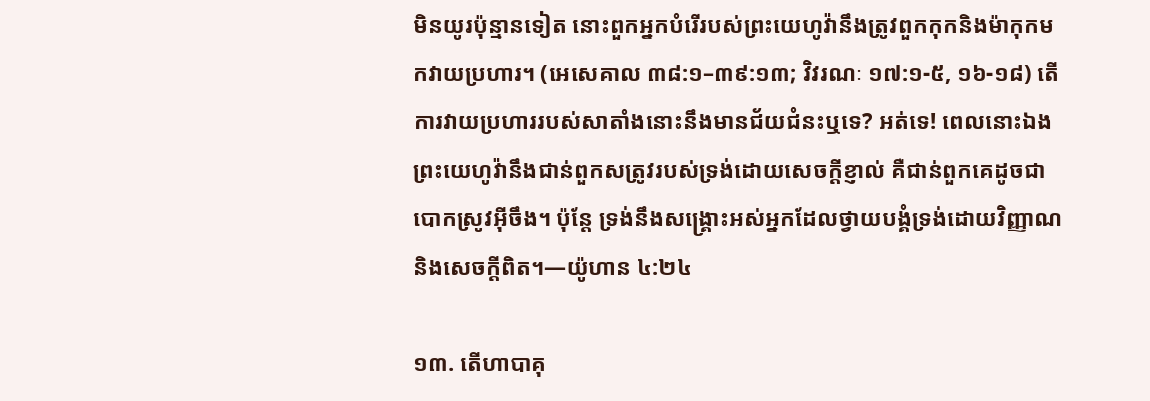មិនយូរប៉ុន្មានទៀត នោះពួកអ្នកបំរើរបស់ព្រះយេហូវ៉ានឹងត្រូវពួកកុកនិងម៉ាកុកមកវាយប្រហារ។ (អេសេគាល ៣៨:១–៣៩:១៣; វិវរណៈ ១៧:១-៥, ១៦-១៨) តើការវាយប្រហាររបស់សាតាំងនោះនឹងមានជ័យជំនះឬទេ? អត់ទេ! ពេលនោះឯងព្រះយេហូវ៉ានឹងជាន់ពួកសត្រូវរបស់ទ្រង់ដោយសេចក្ដីខ្ញាល់ គឺជាន់ពួកគេដូចជាបោកស្រូវអ៊ីចឹង។ ប៉ុន្តែ ទ្រង់នឹងសង្គ្រោះអស់អ្នកដែលថ្វាយបង្គំទ្រង់ដោយវិញ្ញាណនិងសេចក្ដីពិត។—យ៉ូហាន ៤:២៤

១៣. តើហាបាគុ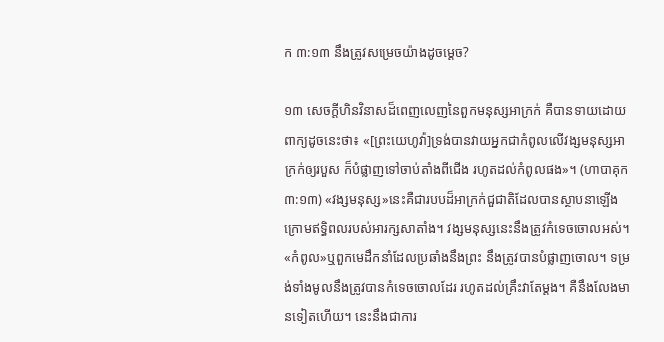ក ៣:១៣ នឹងត្រូវសម្រេចយ៉ាងដូចម្ដេច?

១៣ សេចក្ដីហិនវិនាសដ៏ពេញលេញនៃពួកមនុស្សអាក្រក់ គឺបានទាយដោយពាក្យដូចនេះថា៖ «[ព្រះយេហូវ៉ា]ទ្រង់បានវាយអ្នកជាកំពូលលើវង្សមនុស្សអាក្រក់ឲ្យរបួស ក៏បំផ្លាញទៅចាប់តាំងពីជើង រហូតដល់កំពូលផង»។ (ហាបាគុក ៣:១៣) «វង្សមនុស្ស»នេះគឺជារបបដ៏អាក្រក់ជួជាតិដែលបានស្ថាបនាឡើង ក្រោមឥទ្ធិពលរបស់អារក្សសាតាំង។ វង្សមនុស្សនេះនឹងត្រូវកំទេចចោលអស់។ «កំពូល»ឬពួកមេដឹកនាំដែលប្រឆាំងនឹងព្រះ នឹងត្រូវបានបំផ្លាញចោល។ ទម្រង់ទាំងមូលនឹងត្រូវបានកំទេចចោលដែរ រហូតដល់គ្រឹះវាតែម្ដង។ គឺនឹងលែងមានទៀតហើយ។ នេះនឹងជាការ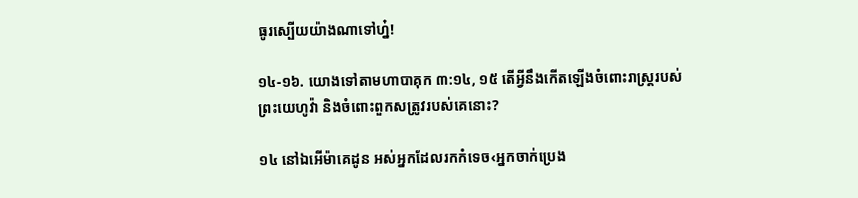ធូរស្បើយយ៉ាងណាទៅហ្ន៎!

១៤-១៦. យោងទៅតាមហាបាគុក ៣:១៤, ១៥ តើអ្វីនឹងកើតឡើងចំពោះរាស្ត្ររបស់ព្រះយេហូវ៉ា និងចំពោះពួកសត្រូវរបស់គេនោះ?

១៤ នៅឯអើម៉ាគេដូន អស់អ្នកដែលរកកំទេច‹អ្នកចាក់ប្រេង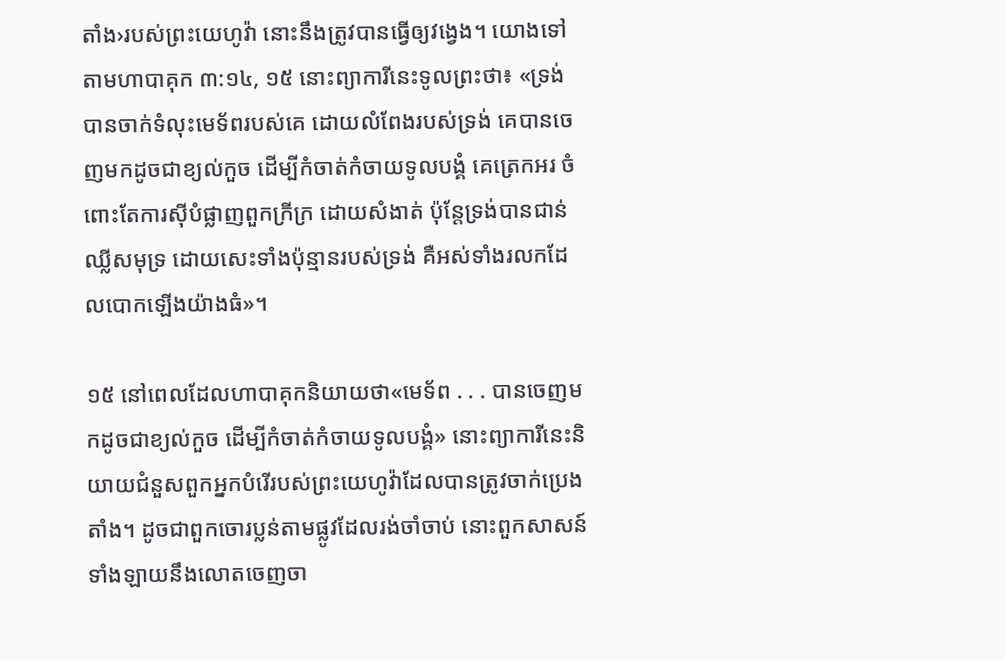តាំង›របស់ព្រះយេហូវ៉ា នោះនឹងត្រូវបានធ្វើឲ្យវង្វេង។ យោងទៅតាមហាបាគុក ៣:១៤, ១៥ នោះព្យាការីនេះទូលព្រះថា៖ «ទ្រង់បានចាក់ទំលុះមេទ័ពរបស់គេ ដោយលំពែងរបស់ទ្រង់ គេបានចេញមកដូចជាខ្យល់កួច ដើម្បីកំចាត់កំចាយទូលបង្គំ គេត្រេកអរ ចំពោះតែការស៊ីបំផ្លាញពួកក្រីក្រ ដោយសំងាត់ ប៉ុន្តែទ្រង់បានជាន់ឈ្លីសមុទ្រ ដោយសេះទាំងប៉ុន្មានរបស់ទ្រង់ គឺអស់ទាំងរលកដែលបោកឡើងយ៉ាងធំ»។

១៥ នៅពេលដែលហាបាគុកនិយាយថា«មេទ័ព . . . បានចេញមកដូចជាខ្យល់កួច ដើម្បីកំចាត់កំចាយទូលបង្គំ» នោះព្យាការីនេះនិយាយជំនួសពួកអ្នកបំរើរបស់ព្រះយេហូវ៉ាដែលបានត្រូវចាក់ប្រេងតាំង។ ដូចជាពួកចោរប្លន់តាមផ្លូវដែលរង់ចាំចាប់ នោះពួកសាសន៍ទាំងឡាយនឹងលោតចេញចា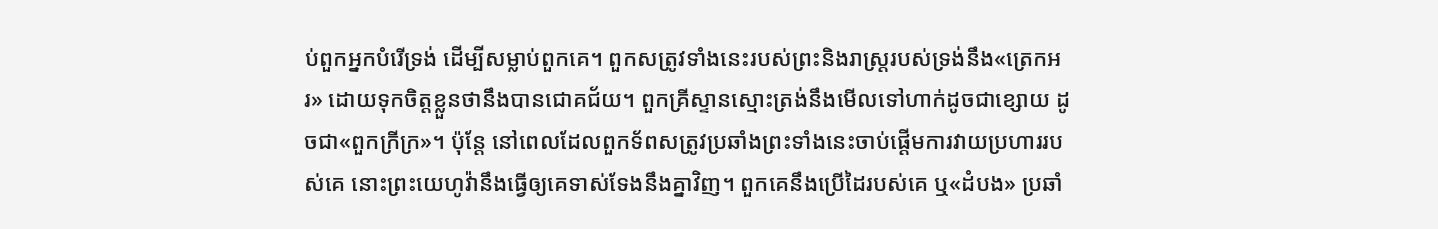ប់ពួកអ្នកបំរើទ្រង់ ដើម្បីសម្លាប់ពួកគេ។ ពួកសត្រូវទាំងនេះរបស់ព្រះនិងរាស្ត្ររបស់ទ្រង់នឹង«ត្រេកអរ» ដោយទុកចិត្តខ្លួនថានឹងបានជោគជ័យ។ ពួកគ្រីស្ទានស្មោះត្រង់នឹងមើលទៅហាក់ដូចជាខ្សោយ ដូចជា«ពួកក្រីក្រ»។ ប៉ុន្តែ នៅពេលដែលពួកទ័ពសត្រូវប្រឆាំងព្រះទាំងនេះចាប់ផ្ដើមការវាយប្រហាររបស់គេ នោះព្រះយេហូវ៉ានឹងធ្វើឲ្យគេទាស់ទែងនឹងគ្នាវិញ។ ពួកគេនឹងប្រើដៃរបស់គេ ឬ«ដំបង» ប្រឆាំ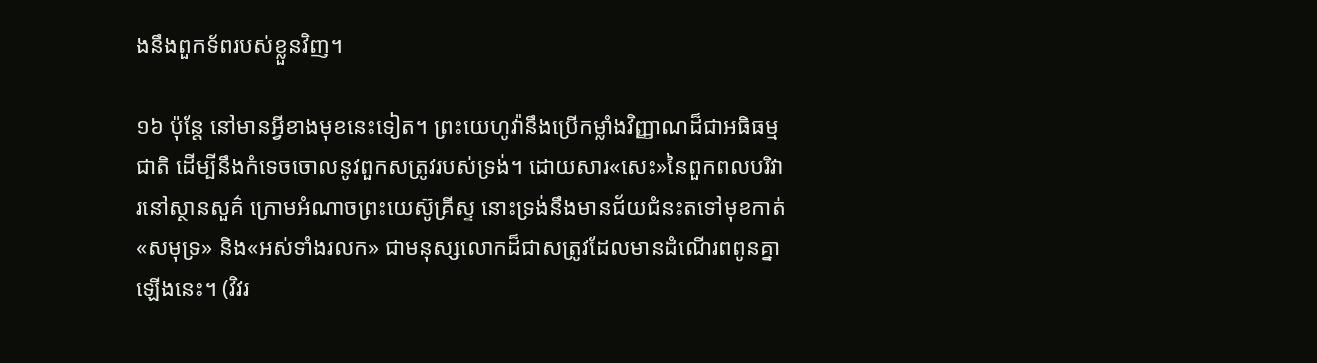ងនឹងពួកទ័ពរបស់ខ្លួនវិញ។

១៦ ប៉ុន្តែ នៅមានអ្វីខាងមុខនេះទៀត។ ព្រះយេហូវ៉ានឹងប្រើកម្លាំងវិញ្ញាណដ៏ជាអធិធម្មជាតិ ដើម្បីនឹងកំទេចចោលនូវពួកសត្រូវរបស់ទ្រង់។ ដោយសារ«សេះ»នៃពួកពលបរិវារនៅស្ថានសួគ៌ ក្រោមអំណាចព្រះយេស៊ូគ្រីស្ទ នោះទ្រង់នឹងមានជ័យជំនះតទៅមុខកាត់«សមុទ្រ» និង«អស់ទាំងរលក» ជាមនុស្សលោកដ៏ជាសត្រូវដែលមានដំណើរពពូនគ្នាឡើងនេះ។ (វិវរ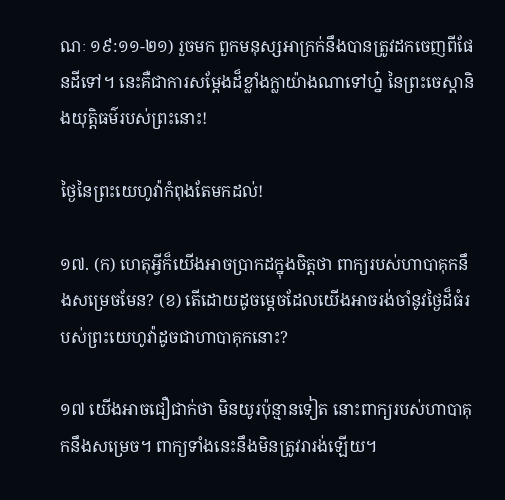ណៈ ១៩:១១-២១) រួចមក ពួកមនុស្សអាក្រក់នឹងបានត្រូវដកចេញពីផែនដីទៅ។ នេះគឺជាការសម្ដែងដ៏ខ្លាំងក្លាយ៉ាងណាទៅហ្ន៎ នៃព្រះចេស្ដានិងយុត្ដិធម៌របស់ព្រះនោះ!

ថ្ងៃនៃព្រះយេហូវ៉ាកំពុងតែមកដល់!

១៧. (ក) ហេតុអ្វីក៏យើងអាចប្រាកដក្នុងចិត្តថា ពាក្យរបស់ហាបាគុកនឹងសម្រេចមែន? (ខ) តើដោយដូចម្ដេចដែលយើងអាចរង់ចាំនូវថ្ងៃដ៏ធំរបស់ព្រះយេហូវ៉ាដូចជាហាបាគុកនោះ?

១៧ យើងអាចជឿជាក់ថា មិនយូរប៉ុន្មានទៀត នោះពាក្យរបស់ហាបាគុកនឹងសម្រេច។ ពាក្យទាំងនេះនឹងមិនត្រូវរារង់ឡើយ។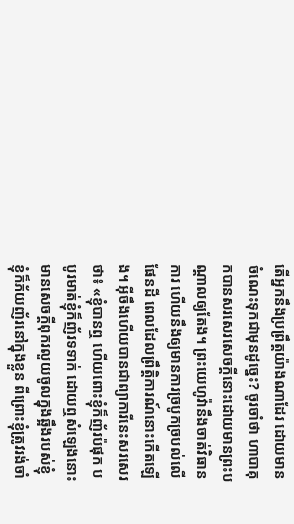តើអ្នកនឹងប្រព្រឹត្តយ៉ាងណាដែរ ដោយមានចំណេះទុកជាមុនដូច្នេះ? ចូរចាំថា ហាបាគុកបានសរសេរសេចក្ដីនោះដោយមានព្រះបណ្ដាលឲ្យតែង។ ព្រះយេហូវ៉ានឹងចាត់វិធានការ ហើយនឹងឲ្យមានការច្របូកច្របល់លើផែនដី ពេលដែលព្រឹត្ដិការណ៍នោះកើតឡើង។ អ៊ីចឹងហើយបានជាព្យាការីនេះសរសេរថា៖ «ខ្ញុំបានឮ ហើយពោះខ្ញុំក៏ញ័រប៉ផុក បបូរមាត់ខ្ញុំក៏ញ័រទទាក់ ដោយឮសំឡេងនោះ មានសេចក្ដីពុករលួយចូលក្នុងឆ្អឹងរបស់ខ្ញុំ ខ្ញុំក៏ភ័យញ័រនៅក្នុងខ្លួន ពីព្រោះខ្ញុំត្រូវរង់ចាំ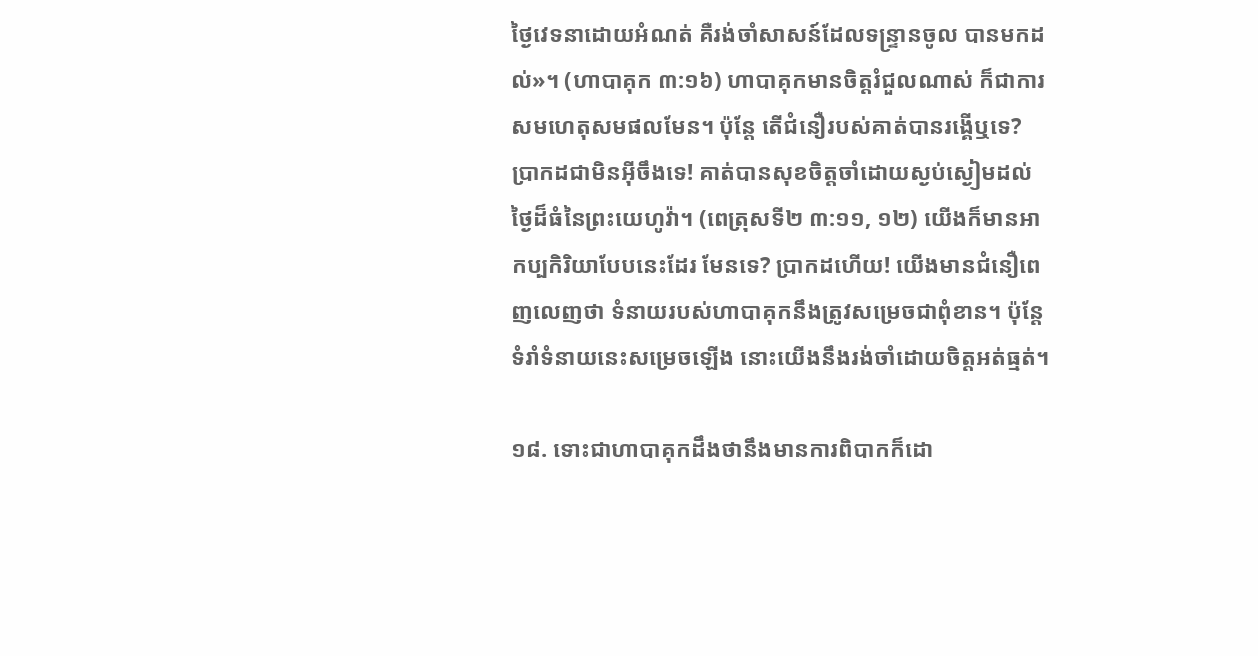ថ្ងៃវេទនាដោយអំណត់ គឺរង់ចាំសាសន៍ដែលទន្ទ្រានចូល បានមកដល់»។ (ហាបាគុក ៣:១៦) ហាបាគុកមានចិត្តរំជួលណាស់ ក៏ជាការសមហេតុសមផលមែន។ ប៉ុន្តែ តើជំនឿរបស់គាត់បានរង្គើឬទេ? ប្រាកដជាមិនអ៊ីចឹងទេ! គាត់បានសុខចិត្តចាំដោយស្ងប់ស្ងៀមដល់ថ្ងៃដ៏ធំនៃព្រះយេហូវ៉ា។ (ពេត្រុសទី២ ៣:១១, ១២) យើងក៏មានអាកប្បកិរិយាបែបនេះដែរ មែនទេ? ប្រាកដហើយ! យើងមានជំនឿពេញលេញថា ទំនាយរបស់ហាបាគុកនឹងត្រូវសម្រេចជាពុំខាន។ ប៉ុន្តែ ទំរាំទំនាយនេះសម្រេចឡើង នោះយើងនឹងរង់ចាំដោយចិត្តអត់ធ្មត់។

១៨. ទោះជាហាបាគុកដឹងថានឹងមានការពិបាកក៏ដោ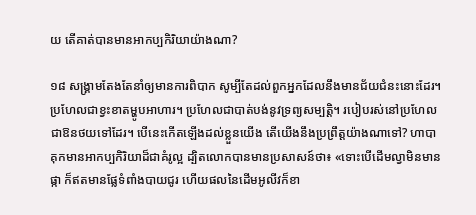យ តើគាត់បានមានអាកប្បកិរិយាយ៉ាងណា?

១៨ សង្គ្រាមតែងតែនាំឲ្យមានការពិបាក សូម្បីតែដល់ពួកអ្នកដែលនឹងមានជ័យជំនះនោះដែរ។ ប្រហែលជាខ្វះខាតម្ហូបអាហារ។ ប្រហែលជាបាត់បង់នូវទ្រព្យសម្បត្ដិ។ របៀបរស់នៅប្រហែលជាឱនថយទៅដែរ។ បើនេះកើតឡើងដល់ខ្លួនយើង តើយើងនឹងប្រព្រឹត្តយ៉ាងណាទៅ? ហាបាគុកមានអាកប្បកិរិយាដ៏ជាគំរូល្អ ដ្បិតលោកបានមានប្រសាសន៍ថា៖ «ទោះបើដើមល្វាមិនមានផ្កា ក៏ឥតមានផ្លែទំពាំងបាយជូរ ហើយផលនៃដើមអូលីវក៏ខា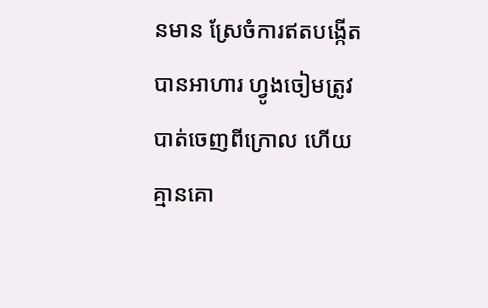នមាន ស្រែចំការឥតបង្កើតបានអាហារ ហ្វូងចៀមត្រូវបាត់ចេញពីក្រោល ហើយគ្មានគោ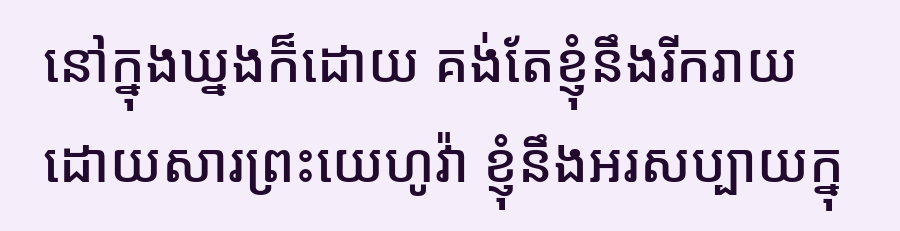នៅក្នុងឃ្នងក៏ដោយ គង់តែខ្ញុំនឹងរីករាយ ដោយសារព្រះយេហូវ៉ា ខ្ញុំនឹងអរសប្បាយក្នុ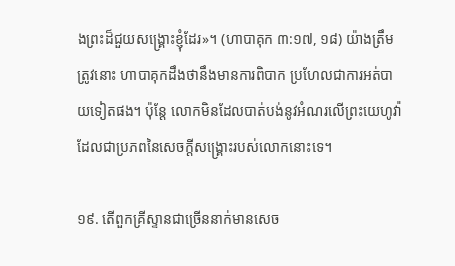ងព្រះដ៏ជួយសង្គ្រោះខ្ញុំដែរ»។ (ហាបាគុក ៣:១៧, ១៨) យ៉ាងត្រឹមត្រូវនោះ ហាបាគុកដឹងថានឹងមានការពិបាក ប្រហែលជាការអត់បាយទៀតផង។ ប៉ុន្តែ លោកមិនដែលបាត់បង់នូវអំណរលើព្រះយេហូវ៉ា ដែលជាប្រភពនៃសេចក្ដីសង្គ្រោះរបស់លោកនោះទេ។

១៩. តើពួកគ្រីស្ទានជាច្រើននាក់មានសេច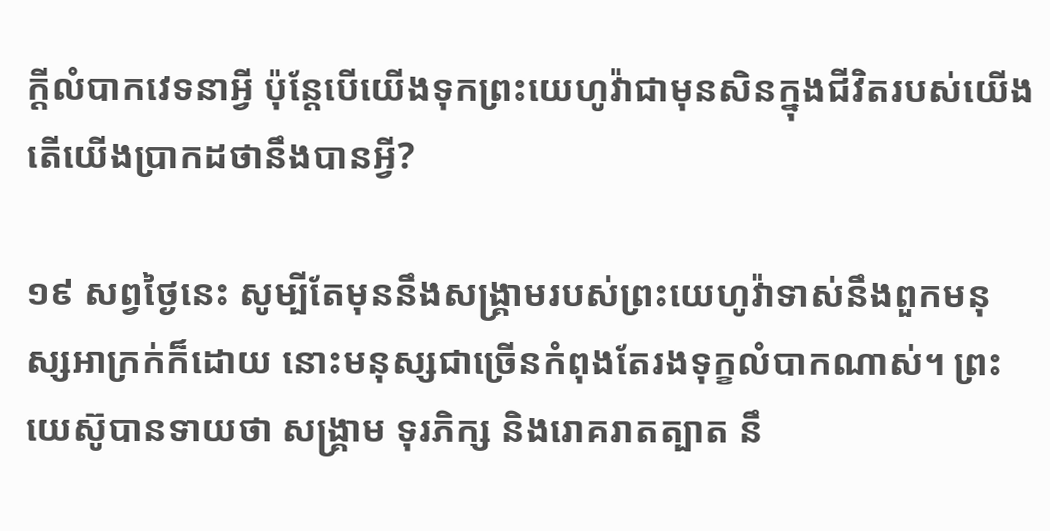ក្ដីលំបាកវេទនាអ្វី ប៉ុន្តែបើយើងទុកព្រះយេហូវ៉ាជាមុនសិនក្នុងជីវិតរបស់យើង តើយើងប្រាកដថានឹងបានអ្វី?

១៩ សព្វថ្ងៃនេះ សូម្បីតែមុននឹងសង្គ្រាមរបស់ព្រះយេហូវ៉ាទាស់នឹងពួកមនុស្សអាក្រក់ក៏ដោយ នោះមនុស្សជាច្រើនកំពុងតែរងទុក្ខលំបាកណាស់។ ព្រះយេស៊ូបានទាយថា សង្គ្រាម ទុរភិក្ស និងរោគរាតត្បាត នឹ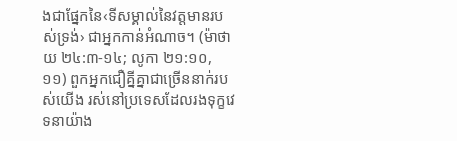ងជាផ្នែកនៃ‹ទីសម្គាល់នៃវត្តមានរបស់ទ្រង់› ជាអ្នកកាន់អំណាច។ (ម៉ាថាយ ២៤:៣-១៤; លូកា ២១:១០, ១១) ពួកអ្នកជឿគ្នីគ្នាជាច្រើននាក់របស់យើង រស់នៅប្រទេសដែលរងទុក្ខវេទនាយ៉ាង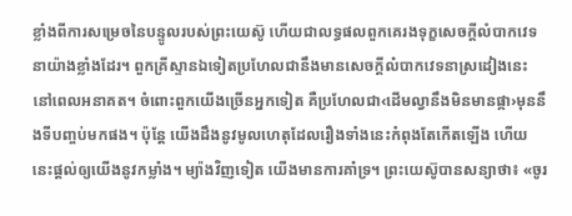ខ្លាំងពីការសម្រេចនៃបន្ទូលរបស់ព្រះយេស៊ូ ហើយជាលទ្ធផលពួកគេរងទុក្ខសេចក្ដីលំបាកវេទនាយ៉ាងខ្លាំងដែរ។ ពួកគ្រីស្ទានឯទៀតប្រហែលជានឹងមានសេចក្ដីលំបាកវេទនាស្រដៀងនេះ នៅពេលអនាគត។ ចំពោះពួកយើងច្រើនអ្នកទៀត គឺប្រហែលជា‹ដើមល្វានឹងមិនមានផ្កា›មុននឹងទីបញ្ចប់មកផង។ ប៉ុន្តែ យើងដឹងនូវមូលហេតុដែលរឿងទាំងនេះកំពុងតែកើតឡើង ហើយនេះផ្ដល់ឲ្យយើងនូវកម្លាំង។ ម្យ៉ាងវិញទៀត យើងមានការគាំទ្រ។ ព្រះយេស៊ូបានសន្យាថា៖ «ចូរ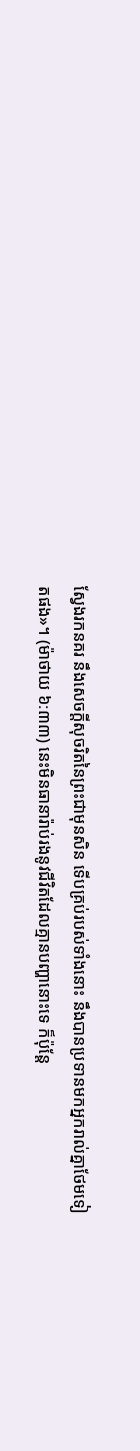ស្វែងរកនគរ នឹងសេចក្ដីសុចរិតនៃព្រះជាមុនសិន ទើបគ្រប់របស់ទាំងនោះ នឹងបានប្រទានមកអ្នករាល់គ្នាថែមទៀតផង»។ (ម៉ាថាយ ៦:៣៣) នេះមិនធានារ៉ាប់រងនូវជីវិតដែលគ្មានបញ្ហានោះទេ ក៏ប៉ុន្តែ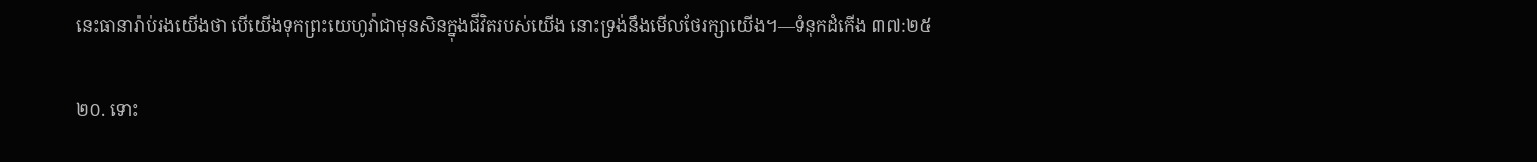នេះធានារ៉ាប់រងយើងថា បើយើងទុកព្រះយេហូវ៉ាជាមុនសិនក្នុងជីវិតរបស់យើង នោះទ្រង់នឹងមើលថែរក្សាយើង។—ទំនុកដំកើង ៣៧:២៥

២០. ទោះ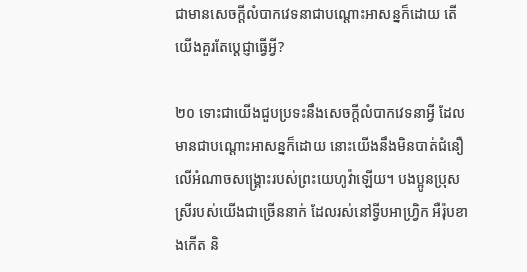ជាមានសេចក្ដីលំបាកវេទនាជាបណ្ដោះអាសន្នក៏ដោយ តើយើងគួរតែប្ដេជ្ញាធ្វើអ្វី?

២០ ទោះជាយើងជួបប្រទះនឹងសេចក្ដីលំបាកវេទនាអ្វី ដែលមានជាបណ្ដោះអាសន្នក៏ដោយ នោះយើងនឹងមិនបាត់ជំនឿលើអំណាចសង្គ្រោះរបស់ព្រះយេហូវ៉ាឡើយ។ បងប្អូនប្រុសស្រីរបស់យើងជាច្រើននាក់ ដែលរស់នៅទ្វីបអាហ្វ្រិក អឺរ៉ុបខាងកើត និ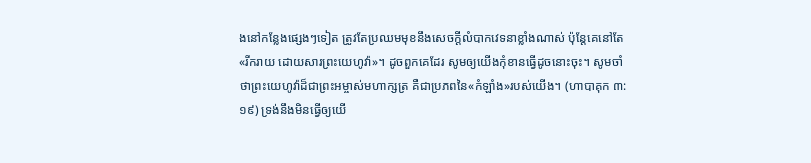ងនៅកន្លែងផ្សេងៗទៀត ត្រូវតែប្រឈមមុខនឹងសេចក្ដីលំបាកវេទនាខ្លាំងណាស់ ប៉ុន្តែគេនៅតែ«រីករាយ ដោយសារព្រះយេហូវ៉ា»។ ដូចពួកគេដែរ សូមឲ្យយើងកុំខានធ្វើដូចនោះចុះ។ សូមចាំថាព្រះយេហូវ៉ាដ៏ជាព្រះអម្ចាស់មហាក្សត្រ គឺជាប្រភពនៃ«កំឡាំង»របស់យើង។ (ហាបាគុក ៣:១៩) ទ្រង់នឹងមិនធ្វើឲ្យយើ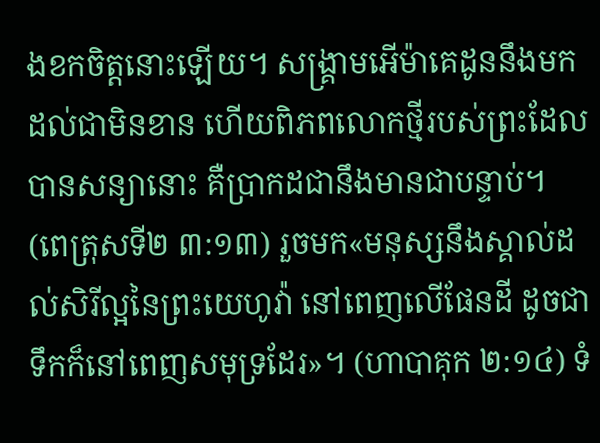ងខកចិត្តនោះឡើយ។ សង្គ្រាមអើម៉ាគេដូននឹងមកដល់ជាមិនខាន ហើយពិភពលោកថ្មីរបស់ព្រះដែលបានសន្យានោះ គឺប្រាកដជានឹងមានជាបន្ទាប់។ (ពេត្រុសទី២ ៣:១៣) រួចមក«មនុស្សនឹងស្គាល់ដល់សិរីល្អនៃព្រះយេហូវ៉ា នៅពេញលើផែនដី ដូចជាទឹកក៏នៅពេញសមុទ្រដែរ»។ (ហាបាគុក ២:១៤) ទំ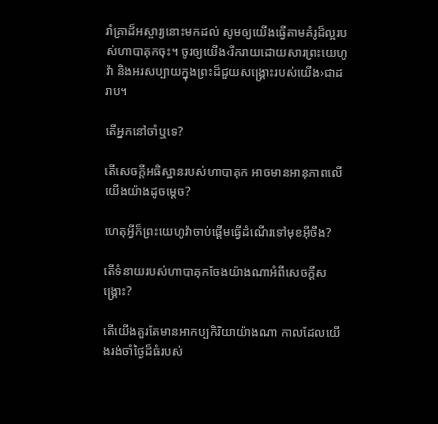រាំគ្រាដ៏អស្ចារ្យនោះមកដល់ សូមឲ្យយើងធ្វើតាមគំរូដ៏ល្អរបស់ហាបាគុកចុះ។ ចូរឲ្យយើង‹រីករាយដោយសារព្រះយេហូវ៉ា និងអរសប្បាយក្នុងព្រះដ៏ជួយសង្គ្រោះរបស់យើង›ជាដរាប។

តើអ្នកនៅចាំឬទេ?

តើសេចក្ដីអធិស្ឋានរបស់ហាបាគុក អាចមានអានុភាពលើយើងយ៉ាងដូចម្ដេច?

ហេតុអ្វីក៏ព្រះយេហូវ៉ាចាប់ផ្ដើមធ្វើដំណើរទៅមុខអ៊ីចឹង?

តើទំនាយរបស់ហាបាគុកចែងយ៉ាងណាអំពីសេចក្ដីសង្គ្រោះ?

តើយើងគួរតែមានអាកប្បកិរិយាយ៉ាងណា កាលដែលយើងរង់ចាំថ្ងៃដ៏ធំរបស់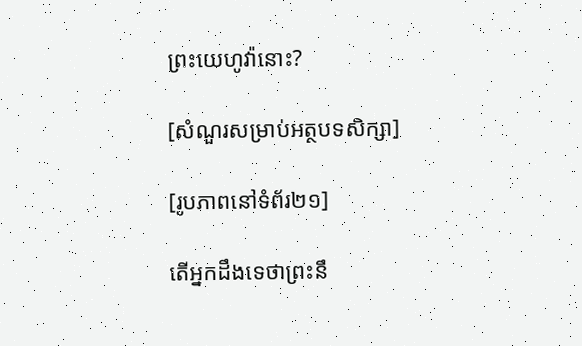ព្រះយេហូវ៉ានោះ?

[សំណួរសម្រាប់អត្ថបទសិក្សា]

[រូបភាពនៅទំព័រ២១]

តើអ្នកដឹងទេថាព្រះនឹ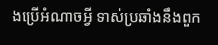ងប្រើអំណាចអ្វី ទាស់ប្រឆាំងនឹងពួក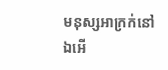មនុស្សអាក្រក់នៅឯអើ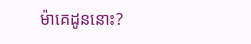ម៉ាគេដូននោះ?